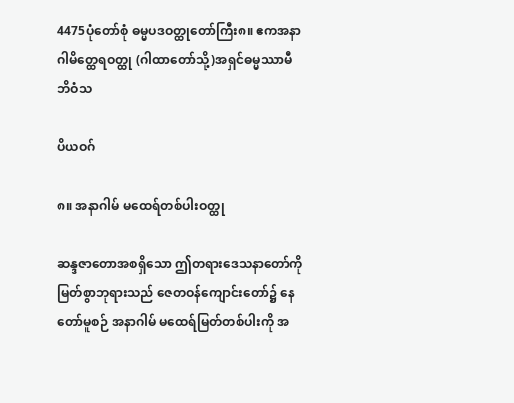4475ပုံတော်စုံ ဓမ္မပဒဝတ္ထုတော်ကြီး၈။ ဧကအနာဂါမိတ္ထေရဝတ္ထု (ဂါထာတော်သို့)အရှင်ဓမ္မဿာမီဘိဝံသ

ပိယဝဂ်

၈။ အနာဂါမ် မထေရ်တစ်ပါးဝတ္ထု

ဆန္ဒဇာတောအစရှိသော ဤတရားဒေသနာတော်ကို မြတ်စွာဘုရားသည် ဇေတဝန်ကျောင်းတော်၌ နေတော်မူစဉ် အနာဂါမ် မထေရ်မြတ်တစ်ပါးကို အ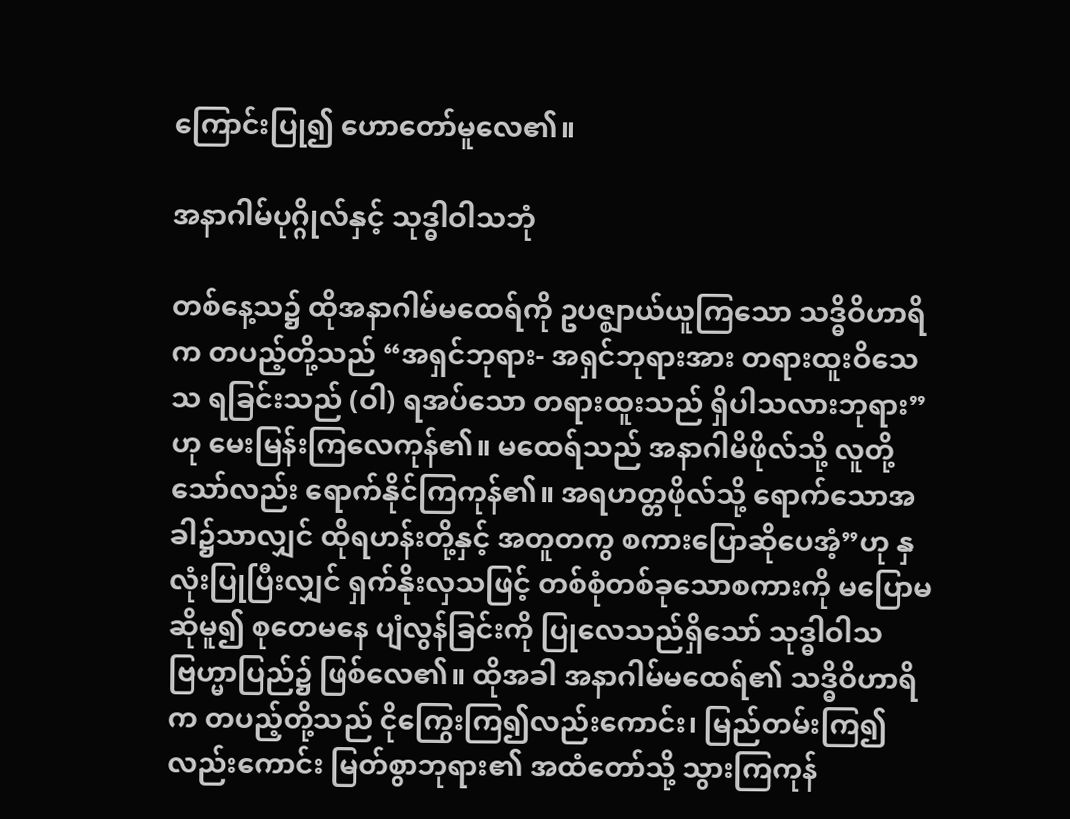ကြောင်းပြု၍ ဟောတော်မူလေ၏။

အနာဂါမ်ပုဂ္ဂိုလ်နှင့် သုဒ္ဓါဝါသဘုံ

တစ်နေ့သ၌ ထိုအနာဂါမ်မထေရ်ကို ဥပဇ္ဈာယ်ယူကြသော သဒ္ဓိဝိဟာရိက တပည့်တို့သည် “အရှင်ဘုရား- အရှင်ဘုရားအား တရားထူးဝိသေသ ရခြင်းသည် (ဝါ) ရအပ်သော တရားထူးသည် ရှိပါသလားဘုရား”ဟု မေးမြန်းကြလေကုန်၏။ မထေရ်သည် အနာဂါမိဖိုလ်သို့ လူတို့သော်လည်း ရောက်နိုင်ကြကုန်၏။ အရဟတ္တဖိုလ်သို့ ရောက်သောအခါ၌သာလျှင် ထိုရဟန်းတို့နှင့် အတူတကွ စကားပြောဆိုပေအံ့”ဟု နှလုံးပြုပြီးလျှင် ရှက်နိုးလှသဖြင့် တစ်စုံတစ်ခုသောစကားကို မပြောမဆိုမူ၍ စုတေမနေ ပျံလွန်ခြင်းကို ပြုလေသည်ရှိသော် သုဒ္ဓါဝါသ ဗြဟ္မာပြည်၌ ဖြစ်လေ၏။ ထိုအခါ အနာဂါမ်မထေရ်၏ သဒ္ဓိဝိဟာရိက တပည့်တို့သည် ငိုကြွေးကြ၍လည်းကောင်း၊ မြည်တမ်းကြ၍လည်းကောင်း မြတ်စွာဘုရား၏ အထံတော်သို့ သွားကြကုန်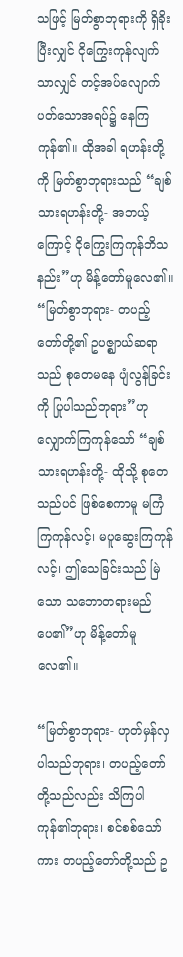သဖြင့် မြတ်စွာဘုရားကို ရှိခိုးပြီးလျှင် ငိုကြွေးကုန်လျက်သာလျှင် တင့်အပ်လျောက်ပတ်သောအရပ်၌ နေကြကုန်၏။ ထိုအခါ ရဟန်းတို့ကို မြတ်စွာဘုရားသည် “ချစ်သားရဟန်းတို့- အဘယ့်ကြောင့် ငိုကြွေးကြကုန်ဘိသနည်း”ဟု မိန့်တော်မူလေ၏။ “မြတ်စွာဘုရား- တပည့်တော်တို့၏ ဥပဇ္ဈာယ်ဆရာသည် စုတေမနေ ပျံလွန်ခြင်းကို ပြုပါသည်ဘုရား”ဟု လျှောက်ကြကုန်သော် “ချစ်သားရဟန်းတို့- ထိုသို့ စုတေသည်ပင် ဖြစ်စေကာမူ မကြံကြကုန်လင့်၊ မပူဆွေးကြကုန်လင့်၊ ဤသေခြင်းသည် မြဲသော သဘောတရားမည်ပေ၏”ဟု မိန့်တော်မူလေ၏။

“မြတ်စွာဘုရား- ဟုတ်မှန်လှပါသည်ဘုရား၊ တပည့်တော်တို့သည်လည်း သိကြပါကုန်၏ဘုရား၊ စင်စစ်သော်ကား တပည့်တော်တို့သည် ဥ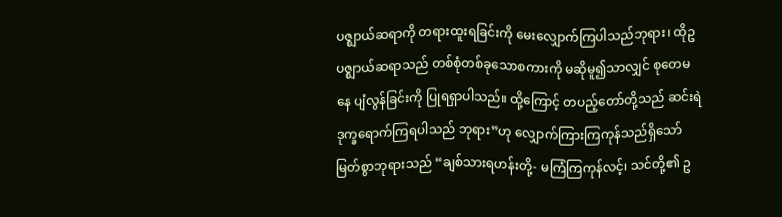ပဇ္ဈာယ်ဆရာကို တရားထူးရခြင်းကို မေးလျှောက်ကြပါသည်ဘုရား၊ ထိုဥပဇ္ဈာယ်ဆရာသည် တစ်စုံတစ်ခုသောစကားကို မဆိုမူ၍သာလျှင် စုတေမနေ ပျံလွန်ခြင်းကို ပြုရရှာပါသည်။ ထို့ကြောင့် တပည့်တော်တို့သည် ဆင်းရဲဒုက္ခရောက်ကြရပါသည် ဘုရား”ဟု လျှောက်ကြားကြကုန်သည်ရှိသော် မြတ်စွာဘုရားသည် “ချစ်သားရဟန်းတို့- မကြံကြကုန်လင့်၊ သင်တို့၏ ဥ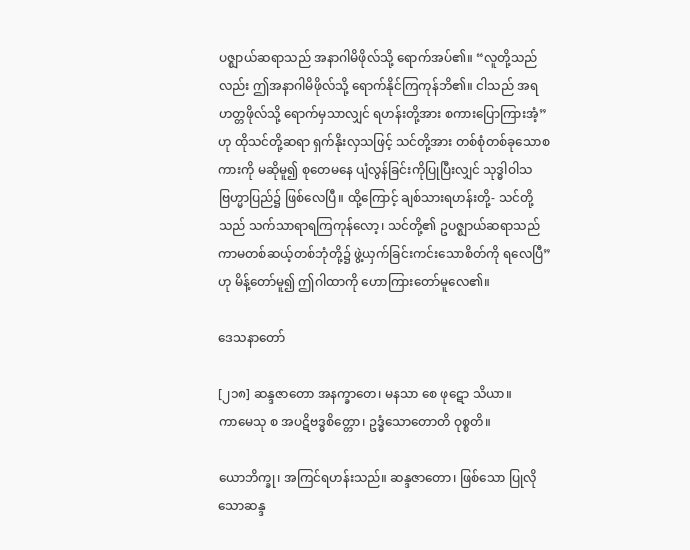ပဇ္ဈာယ်ဆရာသည် အနာဂါမိဖိုလ်သို့ ရောက်အပ်၏။ “လူတို့သည်လည်း ဤအနာဂါမိဖိုလ်သို့ ရောက်နိုင်ကြကုန်ဘိ၏။ ငါသည် အရဟတ္တဖိုလ်သို့ ရောက်မှသာလျှင် ရဟန်းတို့အား စကားပြောကြားအံ့”ဟု ထိုသင်တို့ဆရာ ရှက်နိုးလှသဖြင့် သင်တို့အား တစ်စုံတစ်ခုသောစကားကို မဆိုမူ၍ စုတေမနေ ပျံလွန်ခြင်းကိုပြုပြီးလျှင် သုဒ္ဓါဝါသ ဗြဟ္မာပြည်၌ ဖြစ်လေပြီ။ ထို့ကြောင့် ချစ်သားရဟန်းတို့- သင်တို့သည် သက်သာရာရကြကုန်လော့၊ သင်တို့၏ ဥပဇ္ဈာယ်ဆရာသည် ကာမတစ်ဆယ့်တစ်ဘုံတို့၌ ဖွဲ့ယှက်ခြင်းကင်းသောစိတ်ကို ရလေပြီ”ဟု မိန့်တော်မူ၍ ဤဂါထာကို ဟောကြားတော်မူလေ၏။

ဒေသနာတော်

[၂၁၈] ဆန္ဒဇာတော အနက္ခာတေ၊ မနသာ စေ ဖုဋော သိယာ။
ကာမေသု စ အပဋိဗဒ္ဓစိတ္တော၊ ဥဒ္ဓံသောတောတိ ဝုစ္စတိ။

ယောဘိက္ခု၊ အကြင်ရဟန်းသည်။ ဆန္ဒဇာတော၊ ဖြစ်သော ပြုလိုသောဆန္ဒ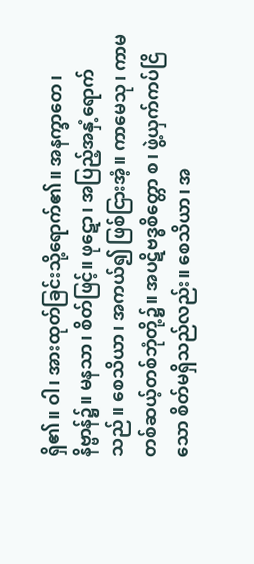ရှိ၏။ ဝါ၊ အားထုတ်ခြင်းသို့ရောက်၏။ အနက္ခာတေ၊ နိဗ္ဗာန်၌။ မနသာ၊ စိတ်ဖြင့်။ ဖုဋော၊ အပြည့်အနှံ့ရောက်သည်။ စေသိယာ၊ အကယ်၍ ဖြစ်ငြားအံ့။ ကာမေသု၊ ကာမတစ်ဆယ့်တစ်ဘုံတို့၌။ အပဋိဗဒ္ဓစိတ္တော စ၊ ဖွဲ့ယှက်ကပ်ငြိသော စိတ်မရှိသည်လည်း။ စေသိယာ၊ အ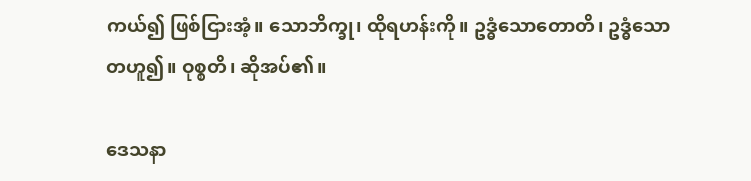ကယ်၍ ဖြစ်ငြားအံ့။ သောဘိက္ခု၊ ထိုရဟန်းကို။ ဥဒ္ဓံသောတောတိ၊ ဥဒ္ဓံသောတဟူ၍။ ဝုစ္စတိ၊ ဆိုအပ်၏။

ဒေသနာ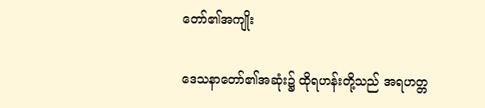တော်၏အကျိုး

ဒေသနာတော်၏အဆုံး၌ ထိုရဟန်းတို့သည် အရဟတ္တ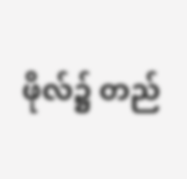ဖိုလ်၌ တည်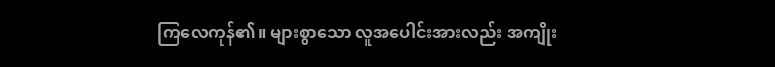ကြလေကုန်၏။ များစွာသော လူအပေါင်းအားလည်း အကျိုး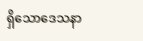ရှိသောဒေသနာ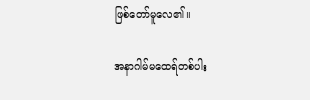ဖြစ်တော်မူလေ၏။

အနာဂါမ်မထေရ်တစ်ပါး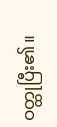ဝတ္ထုပြီး၏။